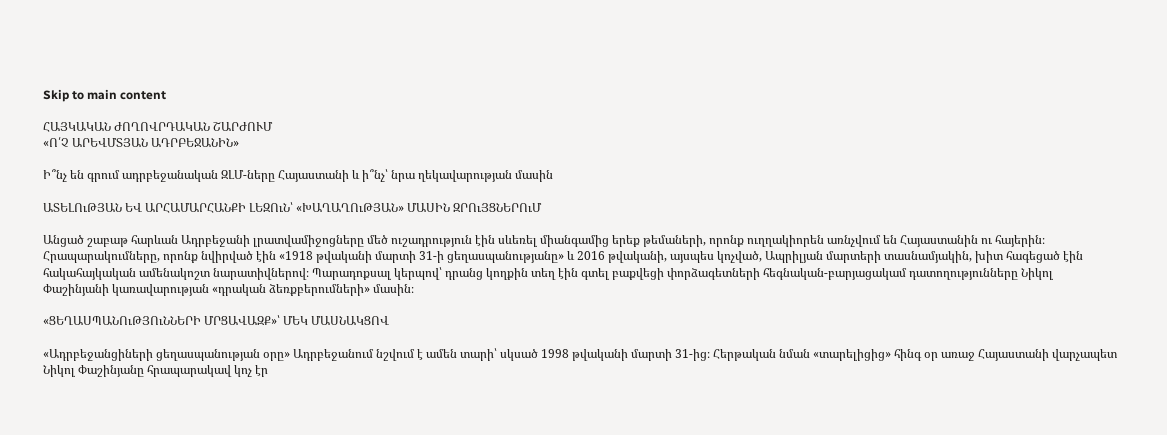Skip to main content

ՀԱՅԿԱԿԱՆ ԺՈՂՈՎՐԴԱԿԱՆ ՇԱՐԺՈՒՄ
«Ո՛Չ ԱՐԵՎՄՏՅԱՆ ԱԴՐԲԵՋԱՆԻՆ»

Ի՞նչ են գրում ադրբեջանական ԶԼՄ-ները Հայաստանի և ի՞նչ՝ նրա ղեկավարության մասին

ԱՏԵԼՈւԹՅԱՆ ԵՎ ԱՐՀԱՄԱՐՀԱՆՔԻ ԼԵԶՈւՆ՝ «ԽԱՂԱՂՈւԹՅԱՆ» ՄԱՍԻՆ ԶՐՈւՅՑՆԵՐՈւՄ

Անցած շաբաթ հարևան Ադրբեջանի լրատվամիջոցները մեծ ուշադրություն էին սևեռել միանգամից երեք թեմաների, որոնք ուղղակիորեն առնչվում են Հայաստանին ու հայերին։ Հրապարակումները, որոնք նվիրված էին «1918 թվականի մարտի 31-ի ցեղասպանությանը» և 2016 թվականի, այսպես կոչված, Ապրիլյան մարտերի տասնամյակին, խիտ հագեցած էին հակահայկական ամենակոշտ նարատիվներով։ Պարադոքսալ կերպով՝ դրանց կողքին տեղ էին գտել բաքվեցի փորձագետների հեգնական-բարյացակամ դատողությունները Նիկոլ Փաշինյանի կառավարության «դրական ձեռքբերումների» մասին։

«ՑԵՂԱՍՊԱՆՈւԹՅՈւՆՆԵՐԻ ՄՐՑԱՎԱԶՔ»՝ ՄԵԿ ՄԱՍՆԱԿՑՈՎ

«Ադրբեջանցիների ցեղասպանության օրը» Ադրբեջանում նշվում է ամեն տարի՝ սկսած 1998 թվականի մարտի 31-ից։ Հերթական նման «տարելիցից» հինգ օր առաջ Հայաստանի վարչապետ Նիկոլ Փաշինյանը հրապարակավ կոչ էր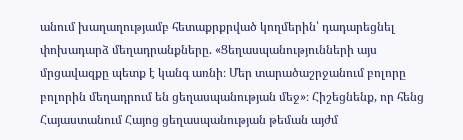անում խաղաղությամբ հետաքրքրված կողմերին՝ դադարեցնել փոխադարձ մեղադրանքները. «Ցեղասպանությունների այս մրցավազքը պետք է կանգ առնի։ Մեր տարածաշրջանում բոլորը բոլորին մեղադրում են ցեղասպանության մեջ»։ Հիշեցնենք, որ հենց Հայաստանում Հայոց ցեղասպանության թեման այժմ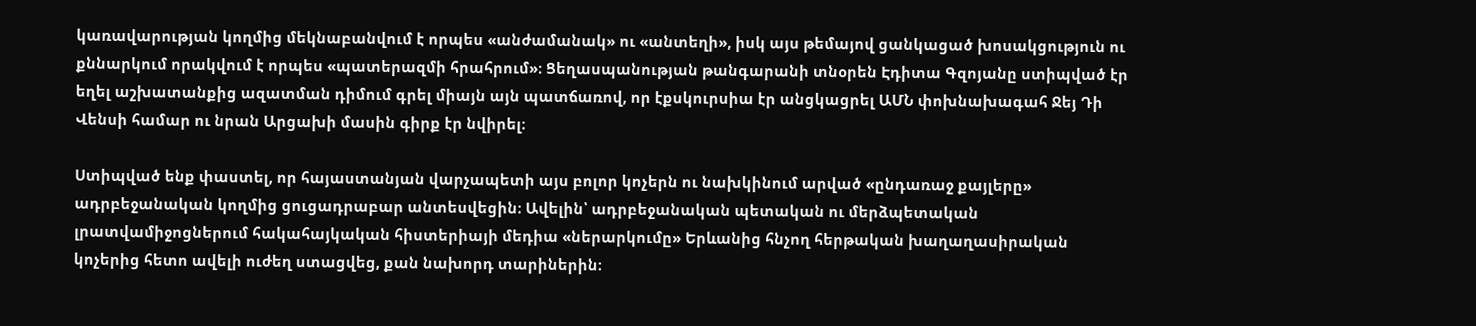կառավարության կողմից մեկնաբանվում է որպես «անժամանակ» ու «անտեղի», իսկ այս թեմայով ցանկացած խոսակցություն ու քննարկում որակվում է որպես «պատերազմի հրահրում»։ Ցեղասպանության թանգարանի տնօրեն Էդիտա Գզոյանը ստիպված էր եղել աշխատանքից ազատման դիմում գրել միայն այն պատճառով, որ էքսկուրսիա էր անցկացրել ԱՄՆ փոխնախագահ Ջեյ Դի Վենսի համար ու նրան Արցախի մասին գիրք էր նվիրել։

Ստիպված ենք փաստել, որ հայաստանյան վարչապետի այս բոլոր կոչերն ու նախկինում արված «ընդառաջ քայլերը» ադրբեջանական կողմից ցուցադրաբար անտեսվեցին։ Ավելին՝ ադրբեջանական պետական ու մերձպետական լրատվամիջոցներում հակահայկական հիստերիայի մեդիա «ներարկումը» Երևանից հնչող հերթական խաղաղասիրական կոչերից հետո ավելի ուժեղ ստացվեց, քան նախորդ տարիներին։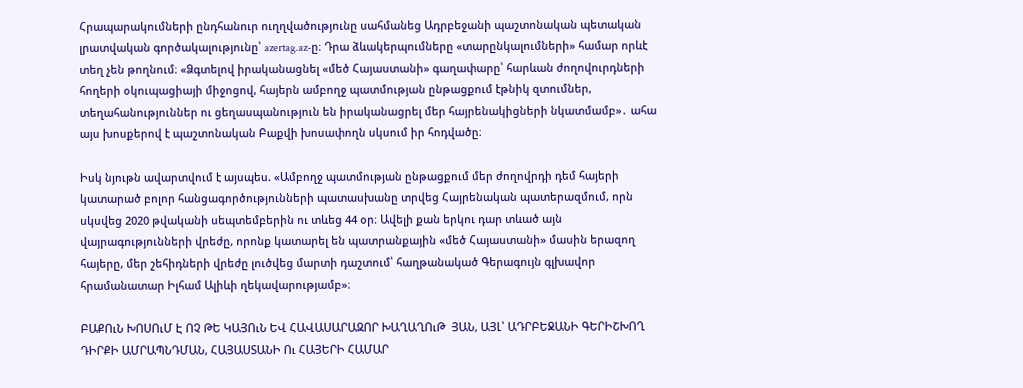Հրապարակումների ընդհանուր ուղղվածությունը սահմանեց Ադրբեջանի պաշտոնական պետական լրատվական գործակալությունը՝ azertag.az-ը։ Դրա ձևակերպումները «տարընկալումների» համար որևէ տեղ չեն թողնում։ «Ձգտելով իրականացնել «մեծ Հայաստանի» գաղափարը՝ հարևան ժողովուրդների հողերի օկուպացիայի միջոցով, հայերն ամբողջ պատմության ընթացքում էթնիկ զտումներ, տեղահանություններ ու ցեղասպանություն են իրականացրել մեր հայրենակիցների նկատմամբ»․ ահա այս խոսքերով է պաշտոնական Բաքվի խոսափողն սկսում իր հոդվածը։

Իսկ նյութն ավարտվում է այսպես. «Ամբողջ պատմության ընթացքում մեր ժողովրդի դեմ հայերի կատարած բոլոր հանցագործությունների պատասխանը տրվեց Հայրենական պատերազմում, որն սկսվեց 2020 թվականի սեպտեմբերին ու տևեց 44 օր։ Ավելի քան երկու դար տևած այն վայրագությունների վրեժը, որոնք կատարել են պատրանքային «մեծ Հայաստանի» մասին երազող հայերը, մեր շեհիդների վրեժը լուծվեց մարտի դաշտում՝ հաղթանակած Գերագույն գլխավոր հրամանատար Իլհամ Ալիևի ղեկավարությամբ»։

ԲԱՔՈւՆ ԽՈՍՈւՄ Է ՈՉ ԹԵ ԿԱՅՈւՆ ԵՎ ՀԱՎԱՍԱՐԱԶՈՐ ԽԱՂԱՂՈւԹ  ՅԱՆ, ԱՅԼ՝ ԱԴՐԲԵՋԱՆԻ ԳԵՐԻՇԽՈՂ ԴԻՐՔԻ ԱՄՐԱՊՆԴՄԱՆ, ՀԱՅԱՍՏԱՆԻ Ու ՀԱՅԵՐԻ ՀԱՄԱՐ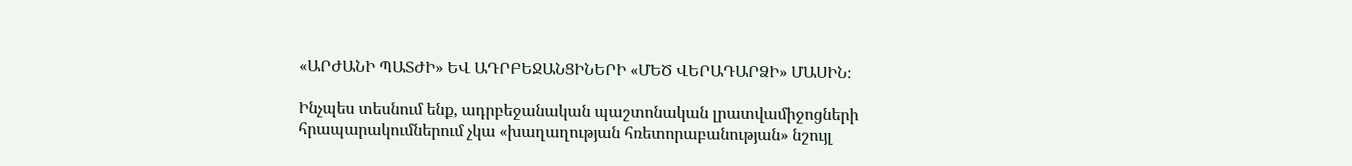«ԱՐԺԱՆԻ ՊԱՏԺԻ» ԵՎ ԱԴՐԲԵՋԱՆՑԻՆԵՐԻ «ՄԵԾ ՎԵՐԱԴԱՐՁԻ» ՄԱՍԻՆ։

Ինչպես տեսնում ենք, ադրբեջանական պաշտոնական լրատվամիջոցների հրապարակումներում չկա «խաղաղության հռետորաբանության» նշույլ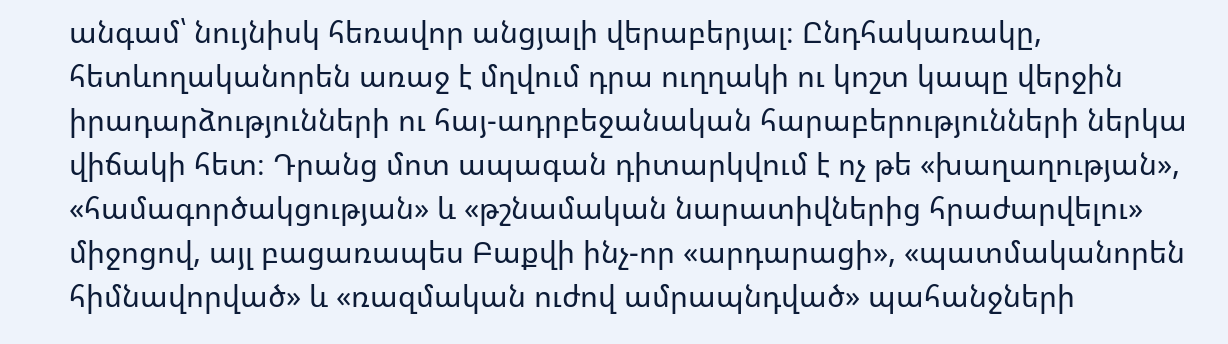անգամ՝ նույնիսկ հեռավոր անցյալի վերաբերյալ։ Ընդհակառակը, հետևողականորեն առաջ է մղվում դրա ուղղակի ու կոշտ կապը վերջին իրադարձությունների ու հայ-ադրբեջանական հարաբերությունների ներկա վիճակի հետ։ Դրանց մոտ ապագան դիտարկվում է ոչ թե «խաղաղության», «համագործակցության» և «թշնամական նարատիվներից հրաժարվելու» միջոցով, այլ բացառապես Բաքվի ինչ-որ «արդարացի», «պատմականորեն հիմնավորված» և «ռազմական ուժով ամրապնդված» պահանջների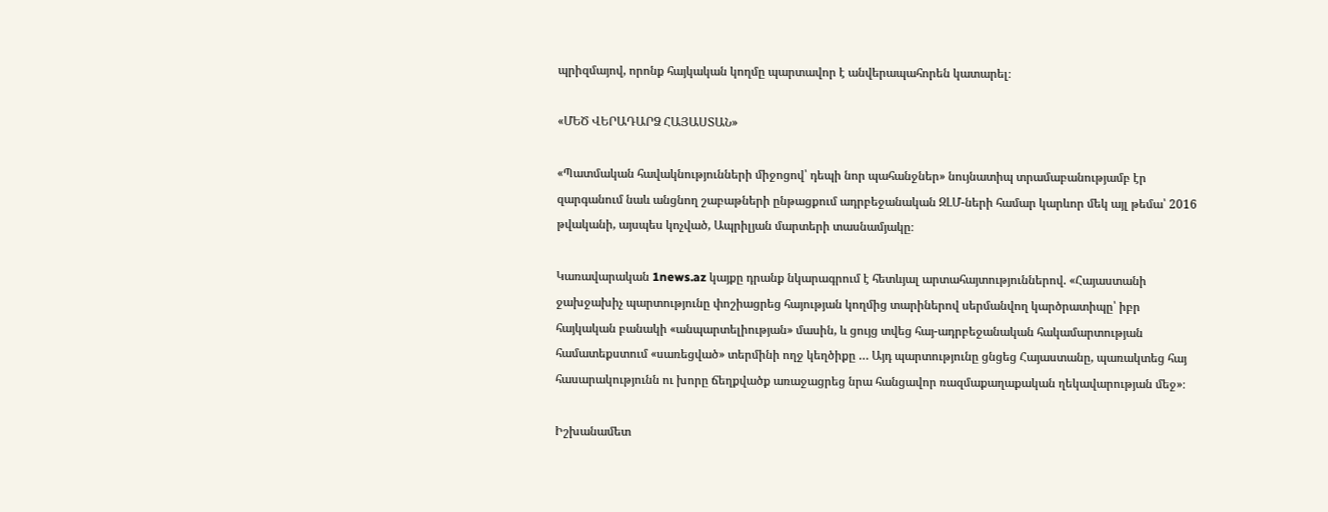պրիզմայով, որոնք հայկական կողմը պարտավոր է անվերապահորեն կատարել։

«ՄԵԾ ՎԵՐԱԴԱՐՁ ՀԱՅԱՍՏԱՆ»

«Պատմական հավակնությունների միջոցով՝ դեպի նոր պահանջներ» նույնատիպ տրամաբանությամբ էր զարգանում նաև անցնող շաբաթների ընթացքում ադրբեջանական ԶԼՄ-ների համար կարևոր մեկ այլ թեմա՝ 2016 թվականի, այսպես կոչված, Ապրիլյան մարտերի տասնամյակը։

Կառավարական 1news.az կայքը դրանք նկարագրում է հետևյալ արտահայտություններով. «Հայաստանի ջախջախիչ պարտությունը փոշիացրեց հայության կողմից տարիներով սերմանվող կարծրատիպը՝ իբր հայկական բանակի «անպարտելիության» մասին, և ցույց տվեց հայ-ադրբեջանական հակամարտության համատեքստում «սառեցված» տերմինի ողջ կեղծիքը … Այդ պարտությունը ցնցեց Հայաստանը, պառակտեց հայ հասարակությունն ու խորը ճեղքվածք առաջացրեց նրա հանցավոր ռազմաքաղաքական ղեկավարության մեջ»։

Իշխանամետ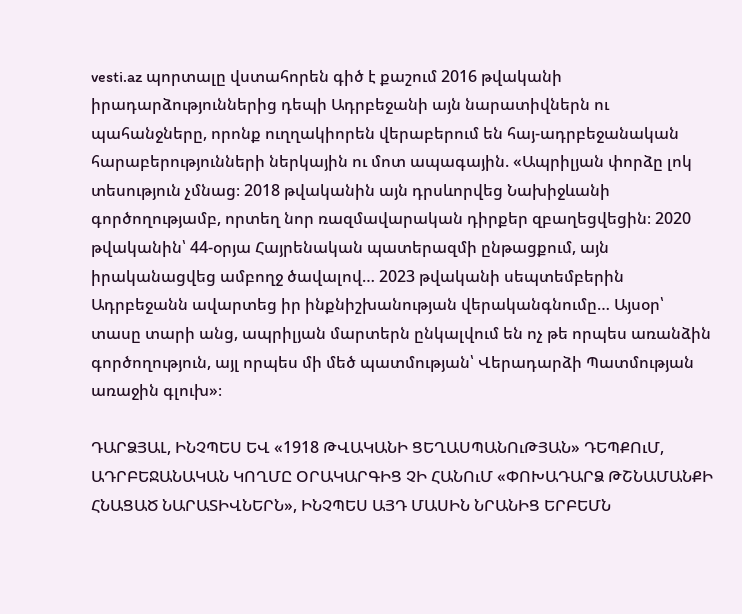vesti.az պորտալը վստահորեն գիծ է քաշում 2016 թվականի իրադարձություններից դեպի Ադրբեջանի այն նարատիվներն ու պահանջները, որոնք ուղղակիորեն վերաբերում են հայ-ադրբեջանական հարաբերությունների ներկային ու մոտ ապագային. «Ապրիլյան փորձը լոկ տեսություն չմնաց։ 2018 թվականին այն դրսևորվեց Նախիջևանի գործողությամբ, որտեղ նոր ռազմավարական դիրքեր զբաղեցվեցին։ 2020 թվականին՝ 44-օրյա Հայրենական պատերազմի ընթացքում, այն իրականացվեց ամբողջ ծավալով… 2023 թվականի սեպտեմբերին Ադրբեջանն ավարտեց իր ինքնիշխանության վերականգնումը… Այսօր՝ տասը տարի անց, ապրիլյան մարտերն ընկալվում են ոչ թե որպես առանձին գործողություն, այլ որպես մի մեծ պատմության՝ Վերադարձի Պատմության առաջին գլուխ»։

ԴԱՐՁՅԱԼ, ԻՆՉՊԵՍ ԵՎ «1918 ԹՎԱԿԱՆԻ ՑԵՂԱՍՊԱՆՈւԹՅԱՆ» ԴԵՊՔՈւՄ, ԱԴՐԲԵՋԱՆԱԿԱՆ ԿՈՂՄԸ ՕՐԱԿԱՐԳԻՑ ՉԻ ՀԱՆՈւՄ «ՓՈԽԱԴԱՐՁ ԹՇՆԱՄԱՆՔԻ ՀՆԱՑԱԾ ՆԱՐԱՏԻՎՆԵՐՆ», ԻՆՉՊԵՍ ԱՅԴ ՄԱՍԻՆ ՆՐԱՆԻՑ ԵՐԲԵՄՆ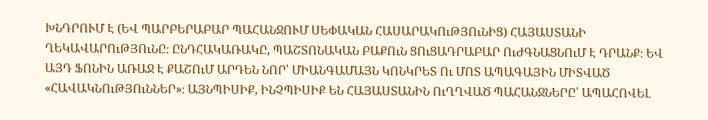ԽՆԴՐՈՒՄ Է (ԵՎ ՊԱՐԲԵՐԱԲԱՐ ՊԱՀԱՆՋՈՒՄ ՍԵՓԱԿԱՆ ՀԱՍԱՐԱԿՈւԹՅՈւՆԻՑ) ՀԱՅԱՍՏԱՆԻ ՂԵԿԱՎԱՐՈւԹՅՈւՆԸ։ ԸՆԴՀԱԿԱՌԱԿԸ, ՊԱՇՏՈՆԱԿԱՆ ԲԱՔՈւՆ ՑՈւՑԱԴՐԱԲԱՐ ՈւԺԳՆԱՑՆՈւՄ Է ԴՐԱՆՔ։ ԵՎ ԱՅԴ ՖՈՆԻՆ ԱՌԱՋ Է ՔԱՇՈւՄ ԱՐԴԵՆ ՆՈՐ՝ ՄԻԱՆԳԱՄԱՅՆ ԿՈՆԿՐԵՏ Ու ՄՈՏ ԱՊԱԳԱՅԻՆ ՄԻՏՎԱԾ «ՀԱՎԱԿՆՈւԹՅՈւՆՆԵՐ»։ ԱՅՆՊԻՍԻՔ, ԻՆՉՊԻՍԻՔ ԵՆ ՀԱՅԱՍՏԱՆԻՆ ՈւՂՂՎԱԾ ՊԱՀԱՆՋՆԵՐԸ՝ ԱՊԱՀՈՎԵԼ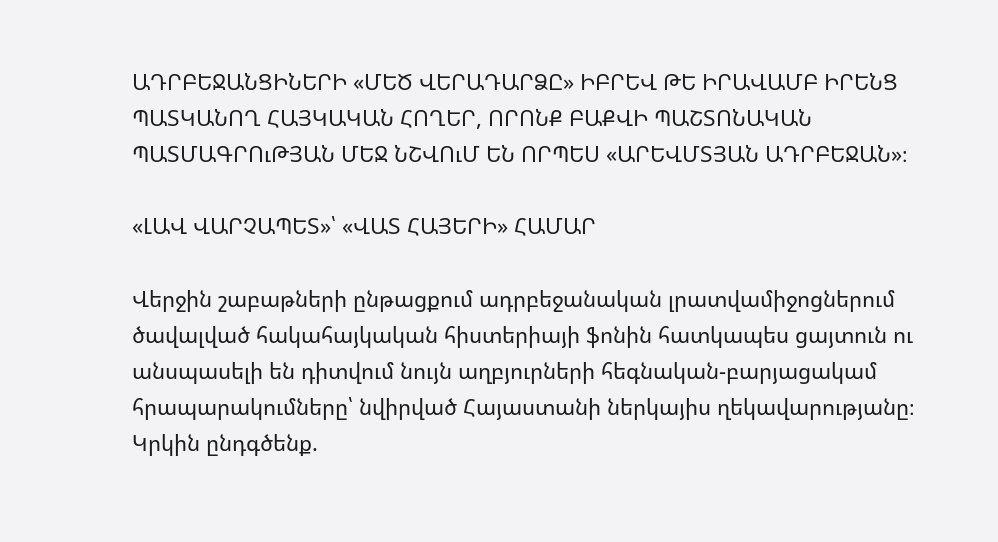ԱԴՐԲԵՋԱՆՑԻՆԵՐԻ «ՄԵԾ ՎԵՐԱԴԱՐՁԸ» ԻԲՐԵՎ ԹԵ ԻՐԱՎԱՄԲ ԻՐԵՆՑ ՊԱՏԿԱՆՈՂ ՀԱՅԿԱԿԱՆ ՀՈՂԵՐ, ՈՐՈՆՔ ԲԱՔՎԻ ՊԱՇՏՈՆԱԿԱՆ ՊԱՏՄԱԳՐՈւԹՅԱՆ ՄԵՋ ՆՇՎՈւՄ ԵՆ ՈՐՊԵՍ «ԱՐԵՎՄՏՅԱՆ ԱԴՐԲԵՋԱՆ»։

«ԼԱՎ ՎԱՐՉԱՊԵՏ»՝ «ՎԱՏ ՀԱՅԵՐԻ» ՀԱՄԱՐ

Վերջին շաբաթների ընթացքում ադրբեջանական լրատվամիջոցներում ծավալված հակահայկական հիստերիայի ֆոնին հատկապես ցայտուն ու անսպասելի են դիտվում նույն աղբյուրների հեգնական-բարյացակամ հրապարակումները՝ նվիրված Հայաստանի ներկայիս ղեկավարությանը։ Կրկին ընդգծենք.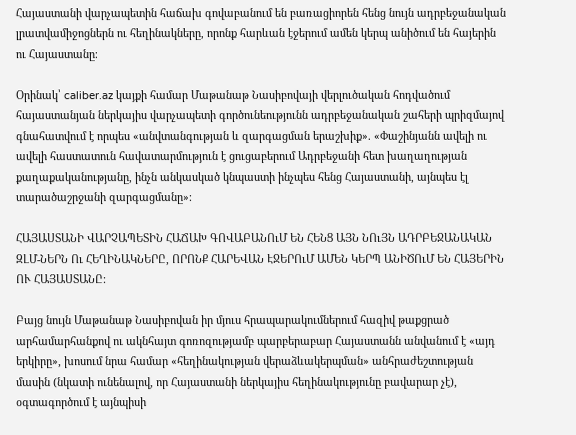Հայաստանի վարչապետին հաճախ գովաբանում են բառացիորեն հենց նույն ադրբեջանական լրատվամիջոցներն ու հեղինակները, որոնք հարևան էջերում ամեն կերպ անիծում են հայերին ու Հայաստանը։

Օրինակ՝ caliber.az կայքի համար Մաթանաթ Նասիբովայի վերլուծական հոդվածում հայաստանյան ներկայիս վարչապետի գործունեությունն ադրբեջանական շահերի պրիզմայով գնահատվում է որպես «անվտանգության և զարգացման երաշխիք». «Փաշինյանն ավելի ու ավելի հաստատուն հավատարմություն է ցուցաբերում Ադրբեջանի հետ խաղաղության քաղաքականությանը, ինչն անկասկած կնպաստի ինչպես հենց Հայաստանի, այնպես էլ տարածաշրջանի զարգացմանը»։

ՀԱՅԱՍՏԱՆԻ ՎԱՐՉԱՊԵՏԻՆ ՀԱՃԱԽ ԳՈՎԱԲԱՆՈւՄ ԵՆ ՀԵՆՑ ԱՅՆ ՆՈւՅՆ ԱԴՐԲԵՋԱՆԱԿԱՆ ԶԼՄ-ՆԵՐՆ Ու ՀԵՂԻՆԱԿՆԵՐԸ, ՈՐՈՆՔ ՀԱՐԵՎԱՆ ԷՋԵՐՈւՄ ԱՄԵՆ ԿԵՐՊ ԱՆԻԾՈւՄ ԵՆ ՀԱՅԵՐԻՆ ՈՒ ՀԱՅԱՍՏԱՆԸ։

Բայց նույն Մաթանաթ Նասիբովան իր մյուս հրապարակումներում հազիվ թաքցրած արհամարհանքով ու ակնհայտ գոռոզությամբ պարբերաբար Հայաստանն անվանում է «այդ երկիրը», խոսում նրա համար «հեղինակության վերաձևակերպման» անհրաժեշտության մասին (նկատի ունենալով, որ Հայաստանի ներկայիս հեղինակությունը բավարար չէ), օգտագործում է այնպիսի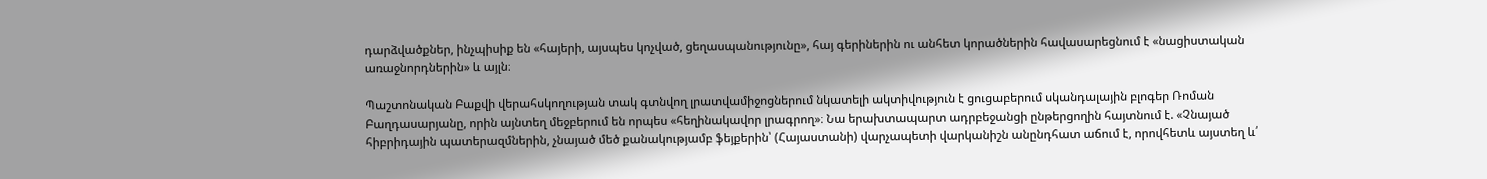դարձվածքներ, ինչպիսիք են «հայերի, այսպես կոչված, ցեղասպանությունը», հայ գերիներին ու անհետ կորածներին հավասարեցնում է «նացիստական առաջնորդներին» և այլն։

Պաշտոնական Բաքվի վերահսկողության տակ գտնվող լրատվամիջոցներում նկատելի ակտիվություն է ցուցաբերում սկանդալային բլոգեր Ռոման Բաղդասարյանը, որին այնտեղ մեջբերում են որպես «հեղինակավոր լրագրող»։ Նա երախտապարտ ադրբեջանցի ընթերցողին հայտնում է. «Չնայած հիբրիդային պատերազմներին, չնայած մեծ քանակությամբ ֆեյքերին՝ (Հայաստանի) վարչապետի վարկանիշն անընդհատ աճում է, որովհետև այստեղ և՛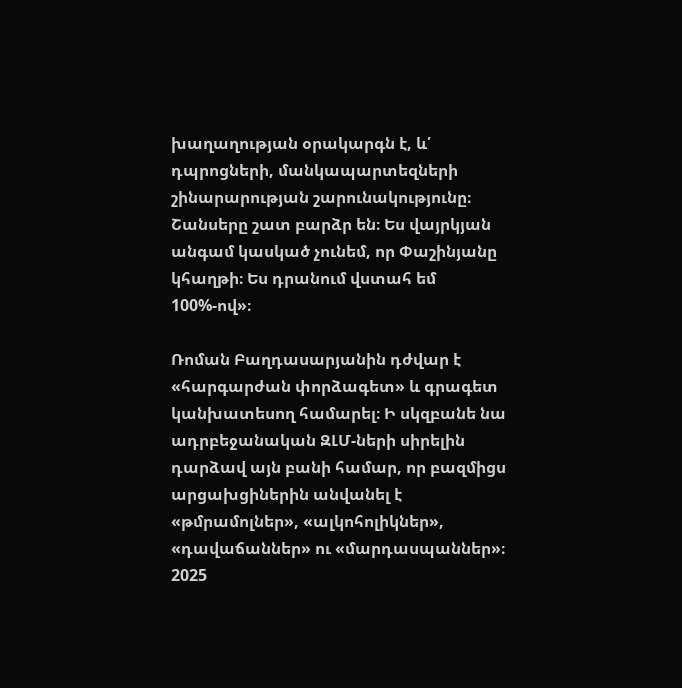խաղաղության օրակարգն է, և՛ դպրոցների, մանկապարտեզների շինարարության շարունակությունը։ Շանսերը շատ բարձր են։ Ես վայրկյան անգամ կասկած չունեմ, որ Փաշինյանը կհաղթի։ Ես դրանում վստահ եմ 100%-ով»։

Ռոման Բաղդասարյանին դժվար է «հարգարժան փորձագետ» և գրագետ կանխատեսող համարել։ Ի սկզբանե նա ադրբեջանական ԶԼՄ-ների սիրելին դարձավ այն բանի համար, որ բազմիցս արցախցիներին անվանել է «թմրամոլներ», «ալկոհոլիկներ», «դավաճաններ» ու «մարդասպաններ»։ 2025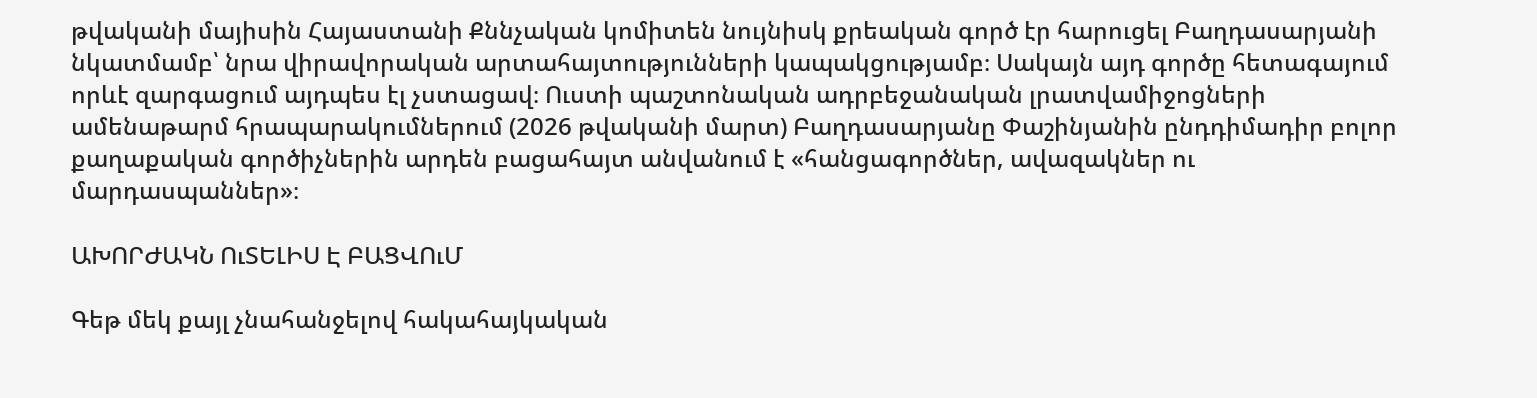թվականի մայիսին Հայաստանի Քննչական կոմիտեն նույնիսկ քրեական գործ էր հարուցել Բաղդասարյանի նկատմամբ՝ նրա վիրավորական արտահայտությունների կապակցությամբ։ Սակայն այդ գործը հետագայում որևէ զարգացում այդպես էլ չստացավ։ Ուստի պաշտոնական ադրբեջանական լրատվամիջոցների ամենաթարմ հրապարակումներում (2026 թվականի մարտ) Բաղդասարյանը Փաշինյանին ընդդիմադիր բոլոր քաղաքական գործիչներին արդեն բացահայտ անվանում է «հանցագործներ, ավազակներ ու մարդասպաններ»։

ԱԽՈՐԺԱԿՆ ՈւՏԵԼԻՍ Է ԲԱՑՎՈւՄ

Գեթ մեկ քայլ չնահանջելով հակահայկական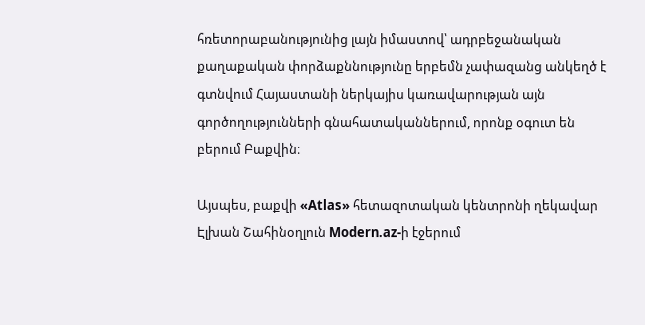հռետորաբանությունից լայն իմաստով՝ ադրբեջանական քաղաքական փորձաքննությունը երբեմն չափազանց անկեղծ է գտնվում Հայաստանի ներկայիս կառավարության այն գործողությունների գնահատականներում, որոնք օգուտ են բերում Բաքվին։

Այսպես, բաքվի «Atlas» հետազոտական կենտրոնի ղեկավար Էլխան Շահինօղլուն Modern.az-ի էջերում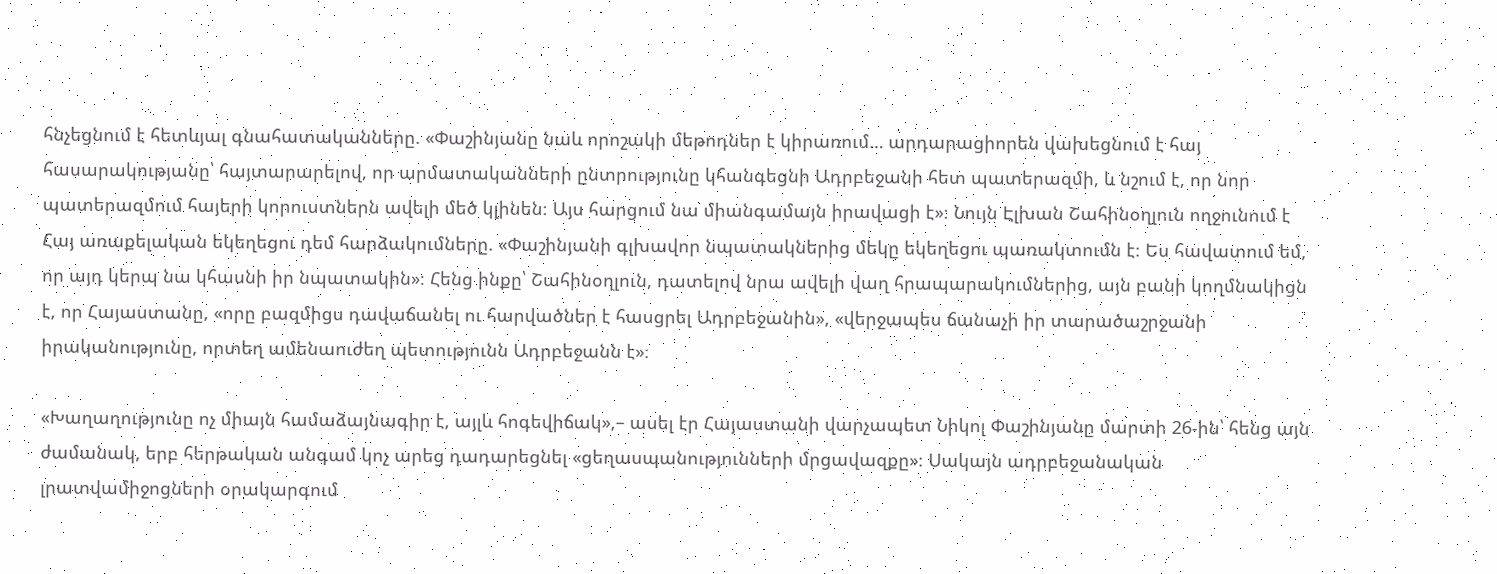հնչեցնում է հետևյալ գնահատականները. «Փաշինյանը նաև որոշակի մեթոդներ է կիրառում… արդարացիորեն վախեցնում է հայ հասարակությանը՝ հայտարարելով, որ արմատականների ընտրությունը կհանգեցնի Ադրբեջանի հետ պատերազմի, և նշում է, որ նոր պատերազմում հայերի կորուստներն ավելի մեծ կլինեն։ Այս հարցում նա միանգամայն իրավացի է»։ Նույն Էլխան Շահինօղլուն ողջունում է Հայ առաքելական եկեղեցու դեմ հարձակումները. «Փաշինյանի գլխավոր նպատակներից մեկը եկեղեցու պառակտումն է։ Ես հավատում եմ, որ այդ կերպ նա կհասնի իր նպատակին»։ Հենց ինքը՝ Շահինօղլուն, դատելով նրա ավելի վաղ հրապարակումներից, այն բանի կողմնակիցն է, որ Հայաստանը, «որը բազմիցս դավաճանել ու հարվածներ է հասցրել Ադրբեջանին», «վերջապես ճանաչի իր տարածաշրջանի իրականությունը, որտեղ ամենաուժեղ պետությունն Ադրբեջանն է»։

«Խաղաղությունը ոչ միայն համաձայնագիր է, այլև հոգեվիճակ»,– ասել էր Հայաստանի վարչապետ Նիկոլ Փաշինյանը մարտի 26-ին՝ հենց այն ժամանակ, երբ հերթական անգամ կոչ արեց դադարեցնել «ցեղասպանությունների մրցավազքը»։ Սակայն ադրբեջանական լրատվամիջոցների օրակարգում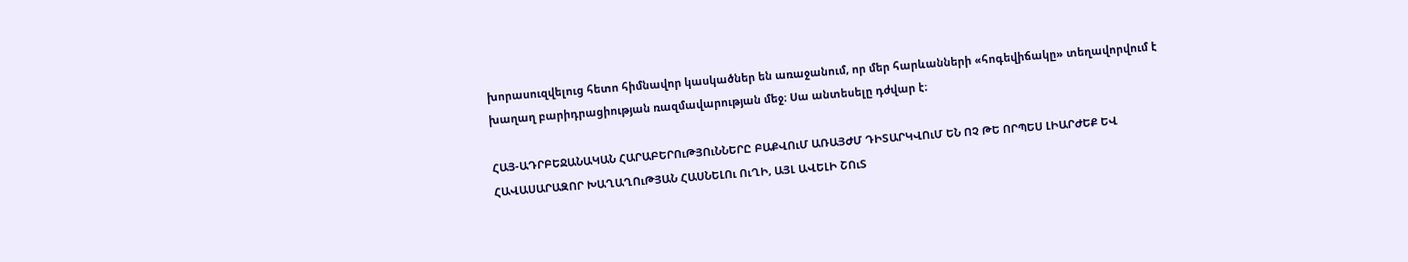խորասուզվելուց հետո հիմնավոր կասկածներ են առաջանում, որ մեր հարևանների «հոգեվիճակը» տեղավորվում է խաղաղ բարիդրացիության ռազմավարության մեջ։ Սա անտեսելը դժվար է։

ՀԱՅ-ԱԴՐԲԵՋԱՆԱԿԱՆ ՀԱՐԱԲԵՐՈւԹՅՈւՆՆԵՐԸ ԲԱՔՎՈւՄ ԱՌԱՅԺՄ ԴԻՏԱՐԿՎՈւՄ ԵՆ ՈՉ ԹԵ ՈՐՊԵՍ ԼԻԱՐԺԵՔ ԵՎ ՀԱՎԱՍԱՐԱԶՈՐ ԽԱՂԱՂՈւԹՅԱՆ ՀԱՍՆԵԼՈւ ՈւՂԻ, ԱՅԼ ԱՎԵԼԻ ՇՈւՏ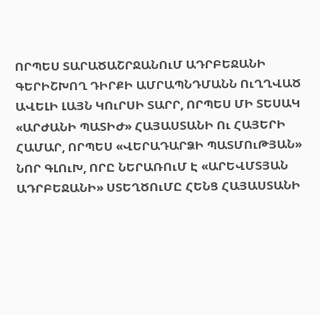ՈՐՊԵՍ ՏԱՐԱԾԱՇՐՋԱՆՈւՄ ԱԴՐԲԵՋԱՆԻ ԳԵՐԻՇԽՈՂ ԴԻՐՔԻ ԱՄՐԱՊՆԴՄԱՆՆ ՈւՂՂՎԱԾ ԱՎԵԼԻ ԼԱՅՆ ԿՈւՐՍԻ ՏԱՐՐ, ՈՐՊԵՍ ՄԻ ՏԵՍԱԿ «ԱՐԺԱՆԻ ՊԱՏԻԺ» ՀԱՅԱՍՏԱՆԻ Ու ՀԱՅԵՐԻ ՀԱՄԱՐ, ՈՐՊԵՍ «ՎԵՐԱԴԱՐՁԻ ՊԱՏՄՈւԹՅԱՆ» ՆՈՐ ԳԼՈւԽ, ՈՐԸ ՆԵՐԱՌՈւՄ Է «ԱՐԵՎՄՏՅԱՆ ԱԴՐԲԵՋԱՆԻ» ՍՏԵՂԾՈւՄԸ ՀԵՆՑ ՀԱՅԱՍՏԱՆԻ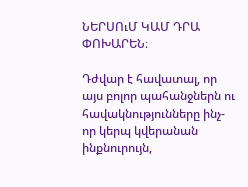ՆԵՐՍՈւՄ ԿԱՄ ԴՐԱ ՓՈԽԱՐԵՆ։

Դժվար է հավատալ, որ այս բոլոր պահանջներն ու հավակնությունները ինչ-որ կերպ կվերանան ինքնուրույն,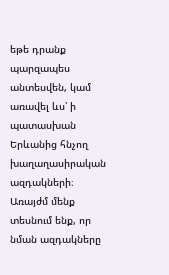եթե դրանք պարզապես անտեսվեն, կամ առավել ևս՝ ի պատասխան Երևանից հնչող խաղաղասիրական ազդակների։ Առայժմ մենք տեսնում ենք, որ նման ազդակները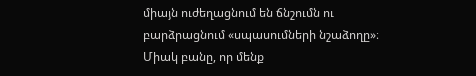միայն ուժեղացնում են ճնշումն ու բարձրացնում «սպասումների նշաձողը»։ Միակ բանը, որ մենք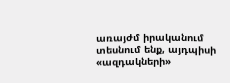առայժմ իրականում տեսնում ենք, այդպիսի «ազդակների»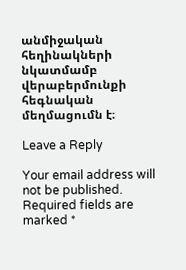անմիջական հեղինակների նկատմամբ վերաբերմունքի հեգնական մեղմացումն է։

Leave a Reply

Your email address will not be published. Required fields are marked *